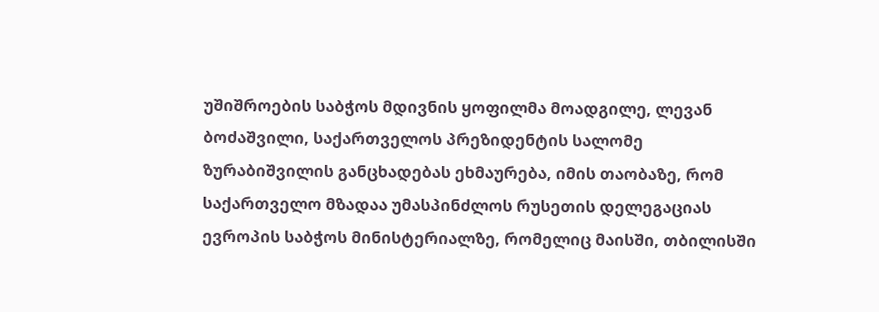უშიშროების საბჭოს მდივნის ყოფილმა მოადგილე, ლევან ბოძაშვილი, საქართველოს პრეზიდენტის სალომე ზურაბიშვილის განცხადებას ეხმაურება, იმის თაობაზე, რომ საქართველო მზადაა უმასპინძლოს რუსეთის დელეგაციას ევროპის საბჭოს მინისტერიალზე, რომელიც მაისში, თბილისში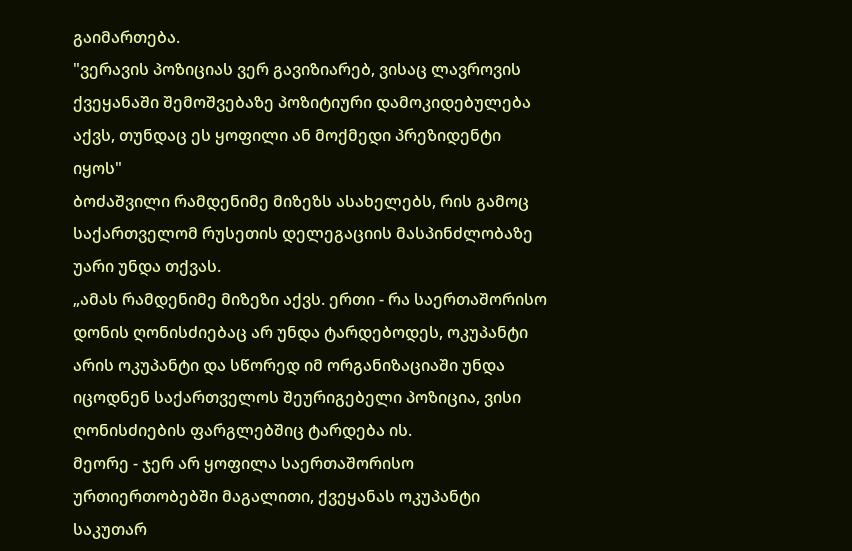გაიმართება.
"ვერავის პოზიციას ვერ გავიზიარებ, ვისაც ლავროვის ქვეყანაში შემოშვებაზე პოზიტიური დამოკიდებულება აქვს, თუნდაც ეს ყოფილი ან მოქმედი პრეზიდენტი იყოს"
ბოძაშვილი რამდენიმე მიზეზს ასახელებს, რის გამოც საქართველომ რუსეთის დელეგაციის მასპინძლობაზე უარი უნდა თქვას.
„ამას რამდენიმე მიზეზი აქვს. ერთი - რა საერთაშორისო დონის ღონისძიებაც არ უნდა ტარდებოდეს, ოკუპანტი არის ოკუპანტი და სწორედ იმ ორგანიზაციაში უნდა იცოდნენ საქართველოს შეურიგებელი პოზიცია, ვისი ღონისძიების ფარგლებშიც ტარდება ის.
მეორე - ჯერ არ ყოფილა საერთაშორისო ურთიერთობებში მაგალითი, ქვეყანას ოკუპანტი საკუთარ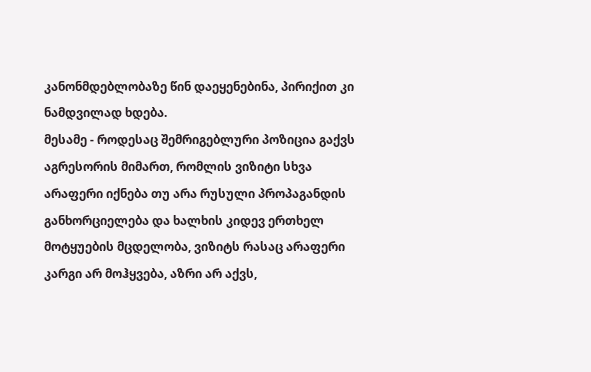კანონმდებლობაზე წინ დაეყენებინა, პირიქით კი ნამდვილად ხდება.
მესამე - როდესაც შემრიგებლური პოზიცია გაქვს აგრესორის მიმართ, რომლის ვიზიტი სხვა არაფერი იქნება თუ არა რუსული პროპაგანდის განხორციელება და ხალხის კიდევ ერთხელ მოტყუების მცდელობა, ვიზიტს რასაც არაფერი კარგი არ მოჰყვება, აზრი არ აქვს,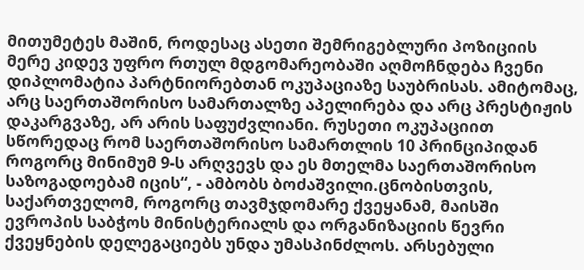მითუმეტეს მაშინ, როდესაც ასეთი შემრიგებლური პოზიციის მერე კიდევ უფრო რთულ მდგომარეობაში აღმოჩნდება ჩვენი დიპლომატია პარტნიორებთან ოკუპაციაზე საუბრისას. ამიტომაც, არც საერთაშორისო სამართალზე აპელირება და არც პრესტიჟის დაკარგვაზე, არ არის საფუძვლიანი. რუსეთი ოკუპაციით სწორედაც რომ საერთაშორისო სამართლის 10 პრინციპიდან როგორც მინიმუმ 9-ს არღვევს და ეს მთელმა საერთაშორისო საზოგადოებამ იცის“, - ამბობს ბოძაშვილი.ცნობისთვის, საქართველომ, როგორც თავმჯდომარე ქვეყანამ, მაისში ევროპის საბჭოს მინისტერიალს და ორგანიზაციის წევრი ქვეყნების დელეგაციებს უნდა უმასპინძლოს. არსებული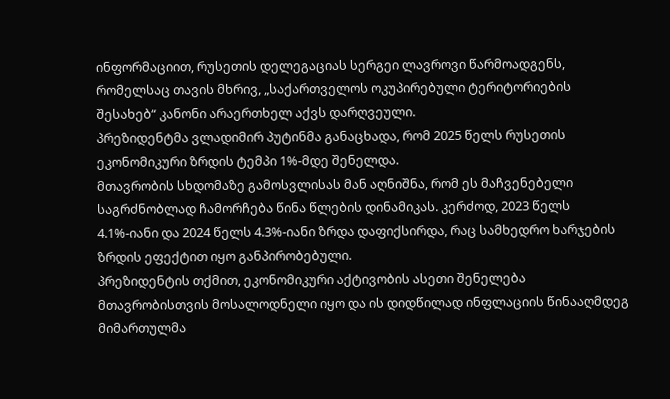ინფორმაციით, რუსეთის დელეგაციას სერგეი ლავროვი წარმოადგენს, რომელსაც თავის მხრივ, „საქართველოს ოკუპირებული ტერიტორიების შესახებ“ კანონი არაერთხელ აქვს დარღვეული.
პრეზიდენტმა ვლადიმირ პუტინმა განაცხადა, რომ 2025 წელს რუსეთის ეკონომიკური ზრდის ტემპი 1%-მდე შენელდა.
მთავრობის სხდომაზე გამოსვლისას მან აღნიშნა, რომ ეს მაჩვენებელი საგრძნობლად ჩამორჩება წინა წლების დინამიკას. კერძოდ, 2023 წელს 4.1%-იანი და 2024 წელს 4.3%-იანი ზრდა დაფიქსირდა, რაც სამხედრო ხარჯების ზრდის ეფექტით იყო განპირობებული.
პრეზიდენტის თქმით, ეკონომიკური აქტივობის ასეთი შენელება მთავრობისთვის მოსალოდნელი იყო და ის დიდწილად ინფლაციის წინააღმდეგ მიმართულმა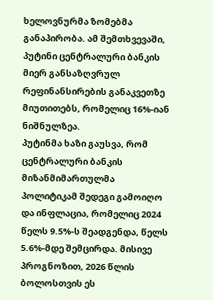ხელოვნურმა ზომებმა განაპირობა. ამ შემთხვევაში, პუტინი ცენტრალური ბანკის მიერ განსაზღვრულ რეფინანსირების განაკვეთზე მიუთითებს, რომელიც 16%-იან ნიშნულზეა.
პუტინმა ხაზი გაუსვა, რომ ცენტრალური ბანკის მიზანმიმართულმა პოლიტიკამ შედეგი გამოიღო და ინფლაცია, რომელიც 2024 წელს 9.5%-ს შეადგენდა, წელს 5.6%-მდე შემცირდა. მისივე პროგნოზით, 2026 წლის ბოლოსთვის ეს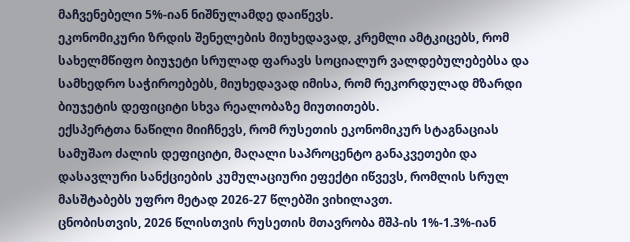მაჩვენებელი 5%-იან ნიშნულამდე დაიწევს.
ეკონომიკური ზრდის შენელების მიუხედავად, კრემლი ამტკიცებს, რომ სახელმწიფო ბიუჯეტი სრულად ფარავს სოციალურ ვალდებულებებსა და სამხედრო საჭიროებებს, მიუხედავად იმისა, რომ რეკორდულად მზარდი ბიუჯეტის დეფიციტი სხვა რეალობაზე მიუთითებს.
ექსპერტთა ნაწილი მიიჩნევს, რომ რუსეთის ეკონომიკურ სტაგნაციას სამუშაო ძალის დეფიციტი, მაღალი საპროცენტო განაკვეთები და დასავლური სანქციების კუმულაციური ეფექტი იწვევს, რომლის სრულ მასშტაბებს უფრო მეტად 2026-27 წლებში ვიხილავთ.
ცნობისთვის, 2026 წლისთვის რუსეთის მთავრობა მშპ-ის 1%-1.3%-იან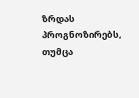ზრდას პროგნოზირებს, თუმცა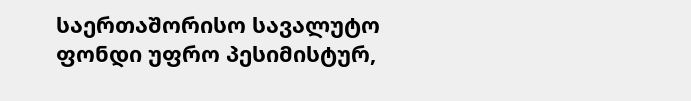საერთაშორისო სავალუტო ფონდი უფრო პესიმისტურ,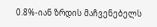0.8%-იან ზრდის მაჩვენებელს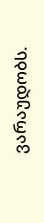ვარაუდობს.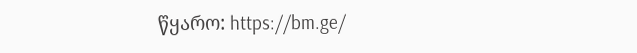წყარო: https://bm.ge/